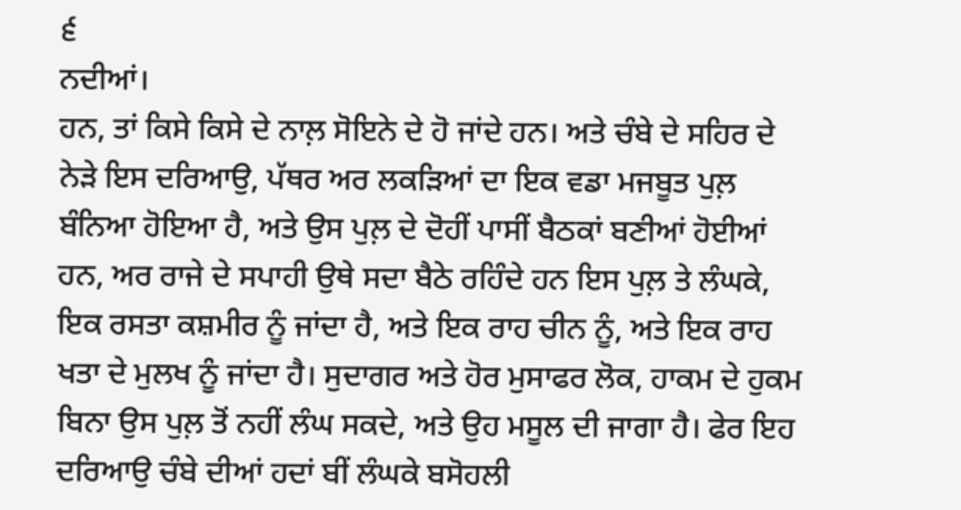੬
ਨਦੀਆਂ।
ਹਨ, ਤਾਂ ਕਿਸੇ ਕਿਸੇ ਦੇ ਨਾਲ਼ ਸੋਇਨੇ ਦੇ ਹੋ ਜਾਂਦੇ ਹਨ। ਅਤੇ ਚੰਬੇ ਦੇ ਸਹਿਰ ਦੇ ਨੇੜੇ ਇਸ ਦਰਿਆਉ, ਪੱਥਰ ਅਰ ਲਕੜਿਆਂ ਦਾ ਇਕ ਵਡਾ ਮਜਬੂਤ ਪੁਲ਼ ਬੰਨਿਆ ਹੋਇਆ ਹੈ, ਅਤੇ ਉਸ ਪੁਲ਼ ਦੇ ਦੋਹੀਂ ਪਾਸੀਂ ਬੈਠਕਾਂ ਬਣੀਆਂ ਹੋਈਆਂ ਹਨ, ਅਰ ਰਾਜੇ ਦੇ ਸਪਾਹੀ ਉਥੇ ਸਦਾ ਬੈਠੇ ਰਹਿੰਦੇ ਹਨ ਇਸ ਪੁਲ਼ ਤੇ ਲੰਘਕੇ, ਇਕ ਰਸਤਾ ਕਸ਼ਮੀਰ ਨੂੰ ਜਾਂਦਾ ਹੈ, ਅਤੇ ਇਕ ਰਾਹ ਚੀਨ ਨੂੰ, ਅਤੇ ਇਕ ਰਾਹ ਖਤਾ ਦੇ ਮੁਲਖ ਨੂੰ ਜਾਂਦਾ ਹੈ। ਸੁਦਾਗਰ ਅਤੇ ਹੋਰ ਮੁਸਾਫਰ ਲੋਕ, ਹਾਕਮ ਦੇ ਹੁਕਮ ਬਿਨਾ ਉਸ ਪੁਲ਼ ਤੋਂ ਨਹੀਂ ਲੰਘ ਸਕਦੇ, ਅਤੇ ਉਹ ਮਸੂਲ ਦੀ ਜਾਗਾ ਹੈ। ਫੇਰ ਇਹ ਦਰਿਆਉ ਚੰਬੇ ਦੀਆਂ ਹਦਾਂ ਬੀਂ ਲੰਘਕੇ ਬਸੋਹਲੀ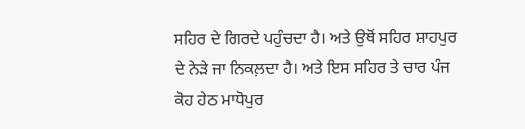ਸਹਿਰ ਦੇ ਗਿਰਦੇ ਪਹੁੰਚਦਾ ਹੈ। ਅਤੇ ਉਥੋਂ ਸਹਿਰ ਸ਼ਾਹਪੁਰ ਦੇ ਨੇੜੇ ਜਾ ਨਿਕਲ਼ਦਾ ਹੈ। ਅਤੇ ਇਸ ਸਹਿਰ ਤੇ ਚਾਰ ਪੰਜ ਕੋਹ ਹੇਠ ਮਾਧੋਪੁਰ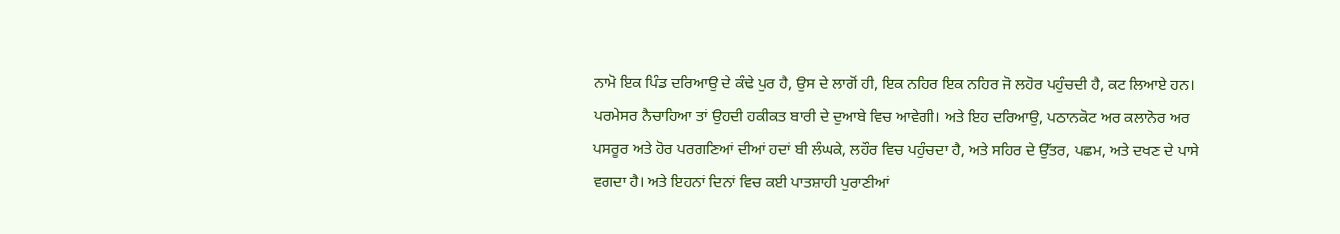ਨਾਮੋ ਇਕ ਪਿੰਡ ਦਰਿਆਉ ਦੇ ਕੰਢੇ ਪੁਰ ਹੈ, ਉਸ ਦੇ ਲਾਗੋਂ ਹੀ, ਇਕ ਨਹਿਰ ਇਕ ਨਹਿਰ ਜੋ ਲਹੋਰ ਪਹੁੰਚਦੀ ਹੈ, ਕਟ ਲਿਆਏ ਹਨ। ਪਰਮੇਸਰ ਨੈਚਾਹਿਆ ਤਾਂ ਉਹਦੀ ਹਕੀਕਤ ਬਾਰੀ ਦੇ ਦੁਆਬੇ ਵਿਚ ਆਵੇਗੀ। ਅਤੇ ਇਹ ਦਰਿਆਉ, ਪਠਾਨਕੋਟ ਅਰ ਕਲਾਨੋਰ ਅਰ ਪਸਰੂਰ ਅਤੇ ਹੋਰ ਪਰਗਣਿਆਂ ਦੀਆਂ ਹਦਾਂ ਬੀ ਲੰਘਕੇ, ਲਹੌਰ ਵਿਚ ਪਹੁੰਚਦਾ ਹੈ, ਅਤੇ ਸਹਿਰ ਦੇ ਉੱਤਰ, ਪਛਮ, ਅਤੇ ਦਖਣ ਦੇ ਪਾਸੇ ਵਗਦਾ ਹੈ। ਅਤੇ ਇਹਨਾਂ ਦਿਨਾਂ ਵਿਚ ਕਈ ਪਾਤਸ਼ਾਹੀ ਪੁਰਾਣੀਆਂ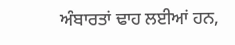ਅੰਬਾਰਤਾਂ ਢਾਹ ਲਈਆਂ ਹਨ,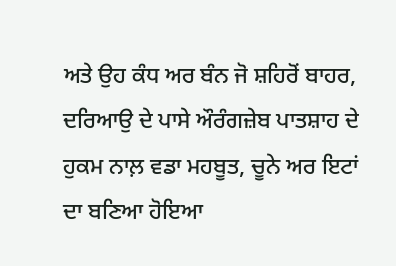ਅਤੇ ਉਹ ਕੰਧ ਅਰ ਬੰਨ ਜੋ ਸ਼ਹਿਰੋਂ ਬਾਹਰ, ਦਰਿਆਉ ਦੇ ਪਾਸੇ ਔਰੰਗਜ਼ੇਬ ਪਾਤਸ਼ਾਹ ਦੇ ਹੁਕਮ ਨਾਲ਼ ਵਡਾ ਮਹਬੂਤ, ਚੂਨੇ ਅਰ ਇਟਾਂ ਦਾ ਬਣਿਆ ਹੋਇਆ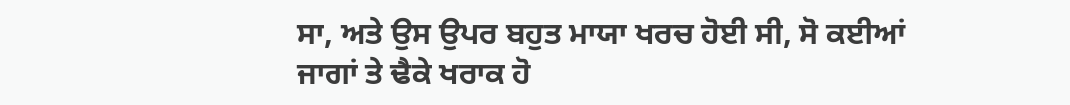ਸਾ, ਅਤੇ ਉਸ ਉਪਰ ਬਹੁਤ ਮਾਯਾ ਖਰਚ ਹੋਈ ਸੀ, ਸੋ ਕਈਆਂ ਜਾਗਾਂ ਤੇ ਢੈਕੇ ਖਰਾਕ ਹੋ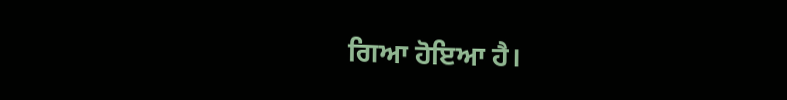ਗਿਆ ਹੋਇਆ ਹੈ।